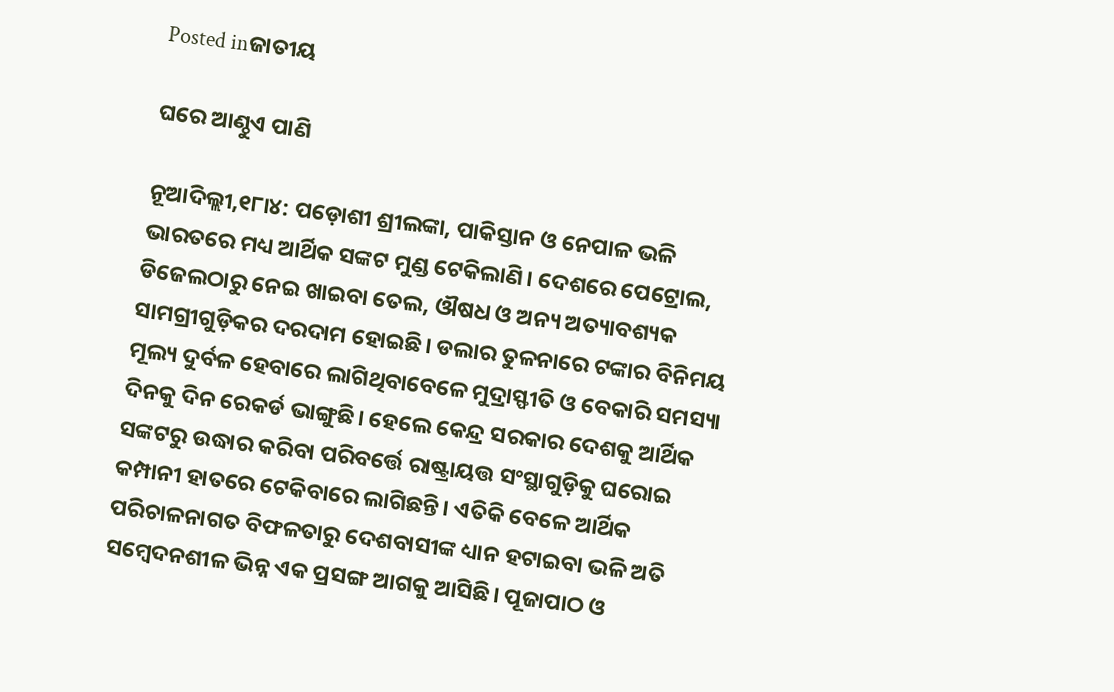Posted inଜାତୀୟ

ଘରେ ଆଣ୍ଠୁଏ ପାଣି

ନୂଆଦିଲ୍ଲୀ,୧୮ା୪: ପଡ଼ୋଶୀ ଶ୍ରୀଲଙ୍କା, ପାକିସ୍ତାନ ଓ ନେପାଳ ଭଳି ଭାରତରେ ମଧ୍ୟ ଆର୍ଥିକ ସଙ୍କଟ ମୁଣ୍ଡ ଟେକିଲାଣି। ଦେଶରେ ପେଟ୍ରୋଲ, ଡିଜେଲଠାରୁ ନେଇ ଖାଇବା ତେଲ, ଔଷଧ ଓ ଅନ୍ୟ ଅତ୍ୟାବଶ୍ୟକ ସାମଗ୍ରୀଗୁଡ଼ିକର ଦରଦାମ ହୋଇଛି। ଡଲାର ତୁଳନାରେ ଟଙ୍କାର ବିନିମୟ ମୂଲ୍ୟ ଦୁର୍ବଳ ହେବାରେ ଲାଗିଥିବାବେଳେ ମୁଦ୍ରାସ୍ଫୀତି ଓ ବେକାରି ସମସ୍ୟା ଦିନକୁ ଦିନ ରେକର୍ଡ ଭାଙ୍ଗୁଛି। ହେଲେ କେନ୍ଦ୍ର ସରକାର ଦେଶକୁ ଆର୍ଥିକ ସଙ୍କଟରୁ ଉଦ୍ଧାର କରିବା ପରିବର୍ତ୍ତେ ରାଷ୍ଟ୍ରାୟତ୍ତ ସଂସ୍ଥାଗୁଡ଼ିକୁ ଘରୋଇ କମ୍ପାନୀ ହାତରେ ଟେକିବାରେ ଲାଗିଛନ୍ତି। ଏତିକି ବେଳେ ଆର୍ଥିକ ପରିଚାଳନାଗତ ବିଫଳତାରୁ ଦେଶବାସୀଙ୍କ ଧ୍ୟାନ ହଟାଇବା ଭଳି ଅତି ସମ୍ବେଦନଶୀଳ ଭିନ୍ନ ଏକ ପ୍ରସଙ୍ଗ ଆଗକୁ ଆସିଛି। ପୂଜାପାଠ ଓ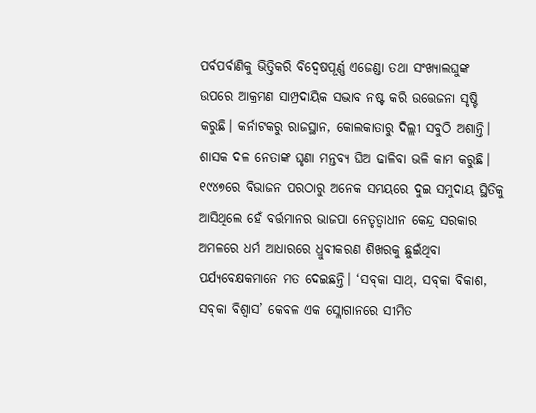ପର୍ବପର୍ବାଣିକୁ ଭିତ୍ତିକରି ବିଦ୍ୱେଷପୂର୍ଣ୍ଣ ଏଜେଣ୍ଡା ତଥା ସଂଖ୍ୟାଲଘୁଙ୍କ ଉପରେ ଆକ୍ରମଣ ସାମ୍ପ୍ରଦାୟିକ ସଦ୍ଭାବ ନଷ୍ଟ କରି ଉତ୍ତେଜନା ସୃଷ୍ଟି କରୁଛି। କର୍ନାଟକରୁ ରାଜସ୍ଥାନ, କୋଲକାତାରୁ ଦିଲ୍ଲୀ ସବୁଠି ଅଶାନ୍ତି। ଶାସକ ଦଳ ନେତାଙ୍କ ଘୃଣା ମନ୍ତବ୍ୟ ଘିଅ ଢାଳିବା ଭଳି କାମ କରୁଛି। ୧୯୪୭ରେ ବିଭାଜନ ପରଠାରୁ ଅନେକ ସମୟରେ ଦୁଇ ସମୁଦାୟ ସ୍ଥିତିକୁ ଆସିଥିଲେ ହେଁ ବର୍ତ୍ତମାନର ଭାଜପା ନେତୃତ୍ୱାଧୀନ କେନ୍ଦ୍ର ସରକାର ଅମଳରେ ଧର୍ମ ଆଧାରରେ ଧ୍ରୁବୀକରଣ ଶିଖରକୁ ଛୁଇଁଥିବା ପର୍ଯ୍ୟବେକ୍ଷକମାନେ ମତ ଦେଇଛନ୍ତି। ‘ସବ୍‌କା ସାଥ୍‌, ସବ୍‌କା ବିକାଶ, ସବ୍‌କା ବିଶ୍ୱାସ’ କେବଳ ଏକ ସ୍ଲୋଗାନରେ ସୀମିତ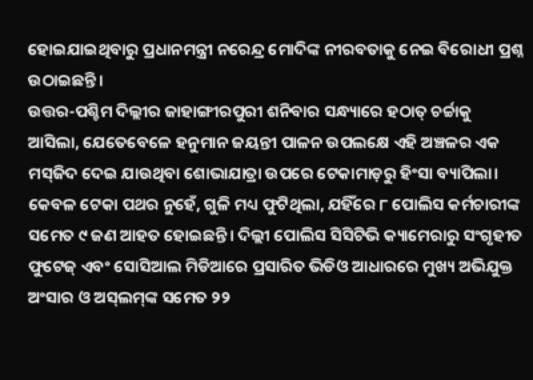ହୋଇଯାଇଥିବାରୁ ପ୍ରଧାନମନ୍ତ୍ରୀ ନରେନ୍ଦ୍ର ମୋଦିଙ୍କ ନୀରବତାକୁ ନେଇ ବିରୋଧୀ ପ୍ରଶ୍ନ ଉଠାଇଛନ୍ତି।
ଉତ୍ତର-ପଶ୍ଚିମ ଦିଲ୍ଲୀର ଜାହାଙ୍ଗୀରପୁରୀ ଶନିବାର ସନ୍ଧ୍ୟାରେ ହଠାତ୍‌ ଚର୍ଚ୍ଚାକୁ ଆସିଲା, ଯେତେବେଳେ ହନୁମାନ ଜୟନ୍ତୀ ପାଳନ ଉପଲକ୍ଷେ ଏହି ଅଞ୍ଚଳର ଏକ ମସ୍‌ଜିଦ ଦେଇ ଯାଉଥିବା ଶୋଭାଯାତ୍ରା ଉପରେ ଟେକାମାଡ଼ରୁ ହିଂସା ବ୍ୟାପିଲା। କେବଳ ଟେକା ପଥର ନୁହେଁ, ଗୁଳି ମଧ୍ୟ ଫୁଟିଥିଲା, ଯହିଁରେ ୮ ପୋଲିସ କର୍ମଚାରୀଙ୍କ ସମେତ ୯ ଜଣ ଆହତ ହୋଇଛନ୍ତି। ଦିଲ୍ଲୀ ପୋଲିସ ସିସିଟିଭି କ୍ୟାମେରାରୁ ସଂଗୃହୀତ ଫୁଟେଜ୍‌ ଏବଂ ସୋସିଆଲ ମିଡିଆରେ ପ୍ରସାରିତ ଭିଡିଓ ଆଧାରରେ ମୁଖ୍ୟ ଅଭିଯୁକ୍ତ ଅଂସାର ଓ ଅସ୍‌ଲମ୍‌ଙ୍କ ସମେତ ୨୨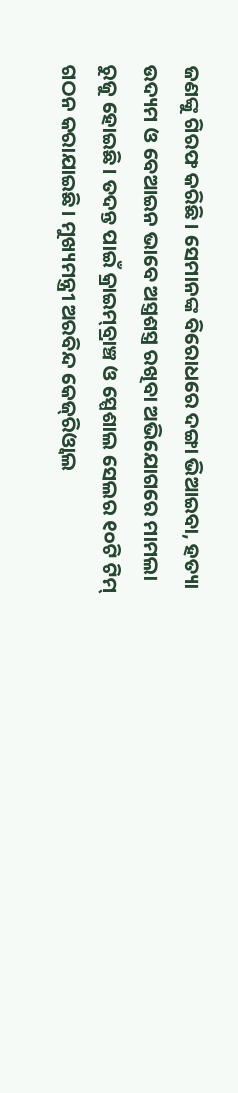ଜଣଙ୍କୁ ଗିରଫ କରିଛି। ସେମାନଙ୍କ ବିରୋଧରେ ଦଙ୍ଗା ଭିଆଇବା, ହତ୍ୟା ଉଦ୍ୟମ ଓ ବେଆଇନ ଭାବେ ଅସ୍ତ୍ରଶସ୍ତ୍ର ରଖିବା ଅଭିଯୋଗରେ ମାମଲା ରୁଜୁ ହୋଇଛି। ତଦନ୍ତ ପାଇଁ କ୍ରାଇମ୍‌ବ୍ରାଞ୍ଚ ଓ ସ୍ପେଶାଲ ସେଲର ୧୦ଟି ଟିମ୍‌ ଗଠନ କରାଯାଇଛି। ମୁଖ୍ୟମନ୍ତ୍ରୀ ଅରବିନ୍ଦ କେଜ୍‌ରିଓ୍ବାଲ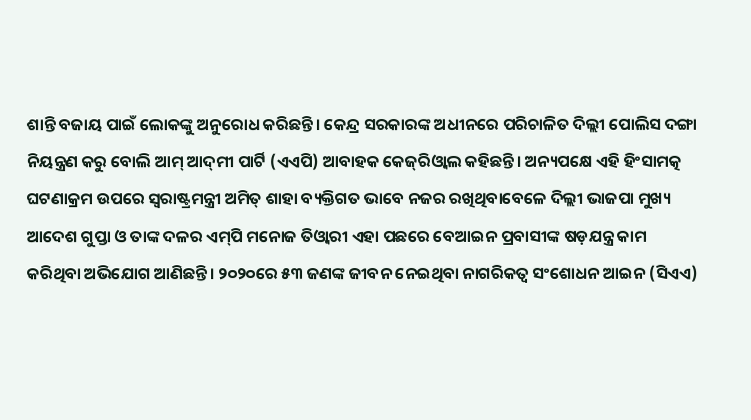ଶାନ୍ତି ବଜାୟ ପାଇଁ ଲୋକଙ୍କୁ ଅନୁରୋଧ କରିଛନ୍ତି। କେନ୍ଦ୍ର ସରକାରଙ୍କ ଅଧୀନରେ ପରିଚାଳିତ ଦିଲ୍ଲୀ ପୋଲିସ ଦଙ୍ଗା ନିୟନ୍ତ୍ରଣ କରୁ ବୋଲି ଆମ୍‌ ଆଦ୍‌ମୀ ପାର୍ଟି (ଏଏପି) ଆବାହକ କେଜ୍‌ରିଓ୍ବାଲ କହିଛନ୍ତି। ଅନ୍ୟପକ୍ଷେ ଏହି ହିଂସାମତ୍କ ଘଟଣାକ୍ରମ ଉପରେ ସ୍ବରାଷ୍ଟ୍ରମନ୍ତ୍ରୀ ଅମିତ୍‌ ଶାହା ବ୍ୟକ୍ତିଗତ ଭାବେ ନଜର ରଖିଥିବାବେଳେ ଦିଲ୍ଲୀ ଭାଜପା ମୁଖ୍ୟ ଆଦେଶ ଗୁପ୍ତା ଓ ତାଙ୍କ ଦଳର ଏମ୍‌ପି ମନୋଜ ତିଓ୍ବାରୀ ଏହା ପଛରେ ବେଆଇନ ପ୍ରବାସୀଙ୍କ ଷଡ଼ଯନ୍ତ୍ର କାମ କରିଥିବା ଅଭିଯୋଗ ଆଣିଛନ୍ତି। ୨୦୨୦ରେ ୫୩ ଜଣଙ୍କ ଜୀବନ ନେଇଥିବା ନାଗରିକତ୍ୱ ସଂଶୋଧନ ଆଇନ (ସିଏଏ)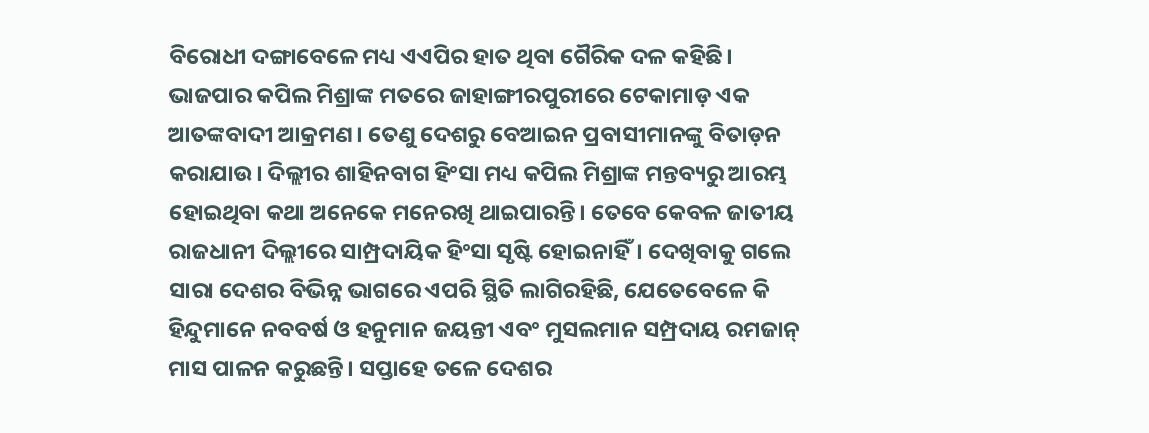ବିରୋଧୀ ଦଙ୍ଗାବେଳେ ମଧ୍ୟ ଏଏପିର ହାତ ଥିବା ଗୈରିକ ଦଳ କହିଛି। ଭାଜପାର କପିଲ ମିଶ୍ରାଙ୍କ ମତରେ ଜାହାଙ୍ଗୀରପୁରୀରେ ଟେକାମାଡ଼ ଏକ ଆତଙ୍କବାଦୀ ଆକ୍ରମଣ। ତେଣୁ ଦେଶରୁ ବେଆଇନ ପ୍ରବାସୀମାନଙ୍କୁ ବିତାଡ଼ନ କରାଯାଉ। ଦିଲ୍ଲୀର ଶାହିନବାଗ ହିଂସା ମଧ୍ୟ କପିଲ ମିଶ୍ରାଙ୍କ ମନ୍ତବ୍ୟରୁ ଆରମ୍ଭ ହୋଇଥିବା କଥା ଅନେକେ ମନେରଖି ଥାଇପାରନ୍ତି। ତେବେ କେବଳ ଜାତୀୟ ରାଜଧାନୀ ଦିଲ୍ଲୀରେ ସାମ୍ପ୍ରଦାୟିକ ହିଂସା ସୃଷ୍ଟି ହୋଇନାହିଁ। ଦେଖିବାକୁ ଗଲେ ସାରା ଦେଶର ବିଭିନ୍ନ ଭାଗରେ ଏପରି ସ୍ଥିତି ଲାଗିରହିଛି, ଯେତେବେଳେ କି ହିନ୍ଦୁମାନେ ନବବର୍ଷ ଓ ହନୁମାନ ଜୟନ୍ତୀ ଏବଂ ମୁସଲମାନ ସମ୍ପ୍ରଦାୟ ରମଜାନ୍‌ ମାସ ପାଳନ କରୁଛନ୍ତି। ସପ୍ତାହେ ତଳେ ଦେଶର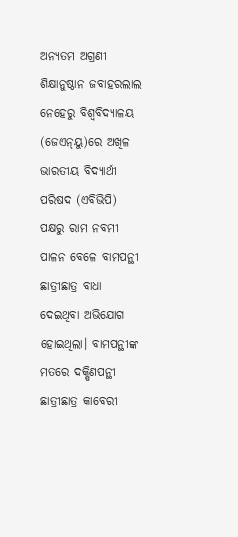ଅନ୍ୟତମ ଅଗ୍ରଣୀ ଶିକ୍ଷାନୁଷ୍ଠାନ ଜବାହରଲାଲ ନେହେରୁ ବିଶ୍ୱବିଦ୍ୟାଳୟ (ଜେଏନ୍‌ୟୁ)ରେ ଅଖିଳ ଭାରତୀୟ ବିଦ୍ୟାର୍ଥୀ ପରିଷଦ (ଏବିଭିପି) ପକ୍ଷରୁ ରାମ ନବମୀ ପାଳନ ବେଳେ ବାମପନ୍ଥୀ ଛାତ୍ରୀଛାତ୍ର ବାଧା ଦେଇଥିବା ଅଭିଯୋଗ ହୋଇଥିଲା। ବାମପନ୍ଥୀଙ୍କ ମତରେ ଦକ୍ଷିଣପନ୍ଥୀ ଛାତ୍ରୀଛାତ୍ର କାବେରୀ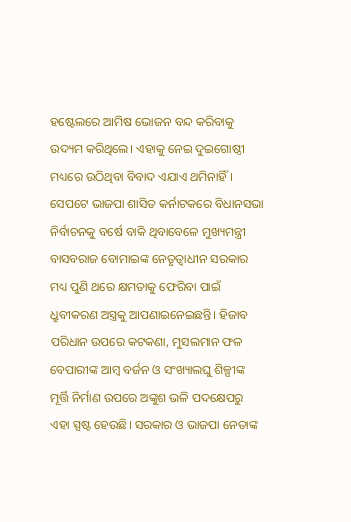ହଷ୍ଟେଲରେ ଆମିଷ ଭୋଜନ ବନ୍ଦ କରିବାକୁ ଉଦ୍ୟମ କରିଥିଲେ। ଏହାକୁ ନେଇ ଦୁଇଗୋଷ୍ଠୀ ମଧ୍ୟରେ ଉଠିଥିବା ବିବାଦ ଏଯାଏ ଥମିନାହିଁ।
ସେପଟେ ଭାଜପା ଶାସିତ କର୍ନାଟକରେ ବିଧାନସଭା ନିର୍ବାଚନକୁ ବର୍ଷେ ବାକି ଥିବାବେଳେ ମୁଖ୍ୟମନ୍ତ୍ରୀ ବାସବରାଜ ବୋମାଇଙ୍କ ନେତୃତ୍ୱାଧୀନ ସରକାର ମଧ୍ୟ ପୁଣି ଥରେ କ୍ଷମତାକୁ ଫେରିବା ପାଇଁ ଧ୍ରୁବୀକରଣ ଅସ୍ତ୍ରକୁ ଆପଣାଇନେଇଛନ୍ତି। ହିଜାବ ପରିଧାନ ଉପରେ କଟକଣା, ମୁସଲମାନ ଫଳ ବେପାରୀଙ୍କ ଆମ୍ବ ବର୍ଜନ ଓ ସଂଖ୍ୟାଲଘୁ ଶିଳ୍ପୀଙ୍କ ମୂର୍ତ୍ତି ନିର୍ମାଣ ଉପରେ ଅଙ୍କୁଶ ଭଳି ପଦକ୍ଷେପରୁ ଏହା ସ୍ପଷ୍ଟ ହେଉଛି। ସରକାର ଓ ଭାଜପା ନେତାଙ୍କ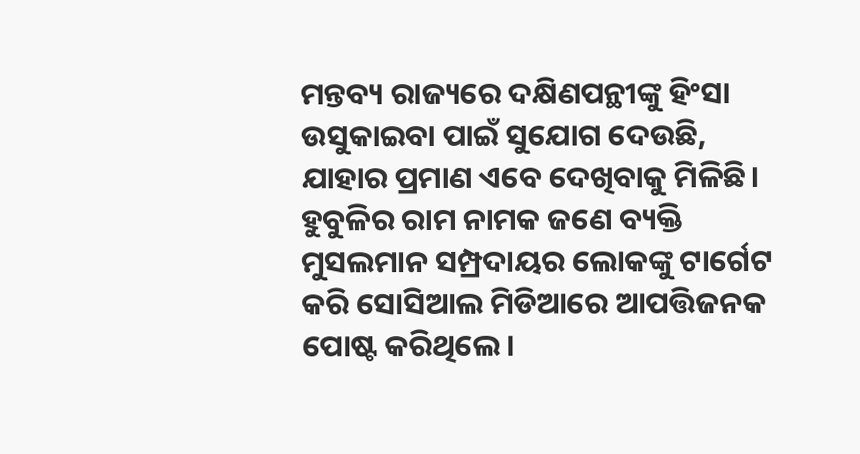ମନ୍ତବ୍ୟ ରାଜ୍ୟରେ ଦକ୍ଷିଣପନ୍ଥୀଙ୍କୁ ହିଂସା ଉସୁକାଇବା ପାଇଁ ସୁଯୋଗ ଦେଉଛି, ଯାହାର ପ୍ରମାଣ ଏବେ ଦେଖିବାକୁ ମିଳିଛି। ହୁବୁଳିର ରାମ ନାମକ ଜଣେ ବ୍ୟକ୍ତି ମୁସଲମାନ ସମ୍ପ୍ରଦାୟର ଲୋକଙ୍କୁ ଟାର୍ଗେଟ କରି ସୋସିଆଲ ମିଡିଆରେ ଆପତ୍ତିଜନକ ପୋଷ୍ଟ କରିଥିଲେ।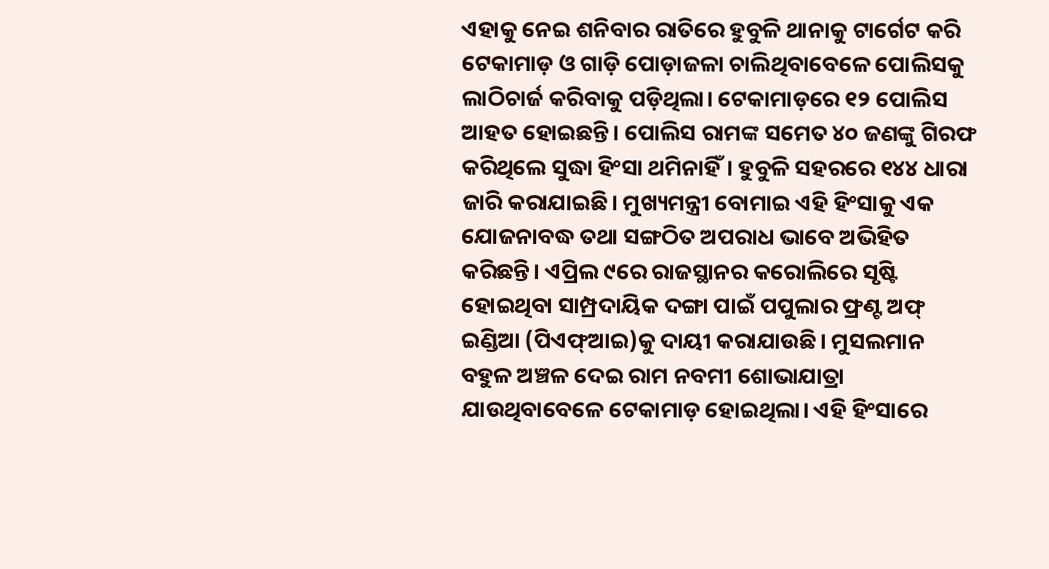ଏହାକୁ ନେଇ ଶନିବାର ରାତିରେ ହୁବୁଳି ଥାନାକୁ ଟାର୍ଗେଟ କରି ଟେକାମାଡ଼ ଓ ଗାଡ଼ି ପୋଡ଼ାଜଳା ଚାଲିଥିବାବେଳେ ପୋଲିସକୁ ଲାଠିଚାର୍ଜ କରିବାକୁ ପଡ଼ିଥିଲା। ଟେକାମାଡ଼ରେ ୧୨ ପୋଲିସ ଆହତ ହୋଇଛନ୍ତି। ପୋଲିସ ରାମଙ୍କ ସମେତ ୪୦ ଜଣଙ୍କୁ ଗିରଫ କରିଥିଲେ ସୁଦ୍ଧା ହିଂସା ଥମିନାହିଁ। ହୁବୁଳି ସହରରେ ୧୪୪ ଧାରା ଜାରି କରାଯାଇଛି। ମୁଖ୍ୟମନ୍ତ୍ରୀ ବୋମାଇ ଏହି ହିଂସାକୁ ଏକ ଯୋଜନାବଦ୍ଧ ତଥା ସଙ୍ଗଠିତ ଅପରାଧ ଭାବେ ଅଭିହିତ କରିଛନ୍ତି। ଏପ୍ରିଲ ୯ରେ ରାଜସ୍ଥାନର କରୋଲିରେ ସୃଷ୍ଟି ହୋଇଥିବା ସାମ୍ପ୍ରଦାୟିକ ଦଙ୍ଗା ପାଇଁ ପପୁଲାର ଫ୍ରଣ୍ଟ ଅଫ୍‌ ଇଣ୍ଡିଆ (ପିଏଫ୍‌ଆଇ)କୁ ଦାୟୀ କରାଯାଉଛି। ମୁସଲମାନ ବହୁଳ ଅଞ୍ଚଳ ଦେଇ ରାମ ନବମୀ ଶୋଭାଯାତ୍ରା ଯାଉଥିବାବେଳେ ଟେକାମାଡ଼ ହୋଇଥିଲା। ଏହି ହିଂସାରେ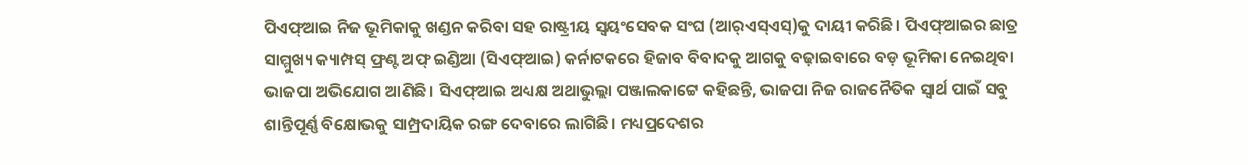ପିଏଫ୍‌ଆଇ ନିଜ ଭୂମିକାକୁ ଖଣ୍ଡନ କରିବା ସହ ରାଷ୍ଟ୍ରୀୟ ସ୍ବୟଂସେବକ ସଂଘ (ଆର୍‌ଏସ୍‌ଏସ୍‌)କୁ ଦାୟୀ କରିଛି। ପିଏଫ୍‌ଆଇର ଛାତ୍ର ସାମ୍ମୁଖ୍ୟ କ୍ୟାମ୍ପସ୍‌ ଫ୍ରଣ୍ଟ ଅଫ୍‌ ଇଣ୍ଡିଆ (ସିଏଫ୍‌ଆଇ) କର୍ନାଟକରେ ହିଜାବ ବିବାଦକୁ ଆଗକୁ ବଢ଼ାଇବାରେ ବଡ଼ ଭୂମିକା ନେଇଥିବା ଭାଜପା ଅଭିଯୋଗ ଆଣିଛି। ସିଏଫ୍‌ଆଇ ଅଧ୍ୟକ୍ଷ ଅଥାଭୁଲ୍ଲା ପଞ୍ଜାଲକାଟ୍ଟେ କହିଛନ୍ତି, ଭାଜପା ନିଜ ରାଜନୈତିକ ସ୍ବାର୍ଥ ପାଇଁ ସବୁ ଶାନ୍ତିପୂର୍ଣ୍ଣ ବିକ୍ଷୋଭକୁ ସାମ୍ପ୍ରଦାୟିକ ରଙ୍ଗ ଦେବାରେ ଲାଗିଛି। ମଧ୍ୟପ୍ରଦେଶର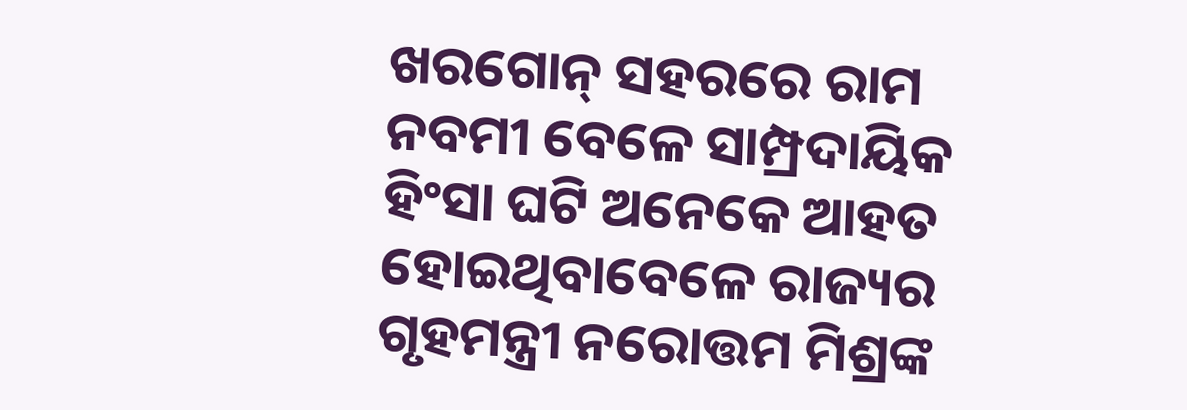ଖରଗୋନ୍‌ ସହରରେ ରାମ ନବମୀ ବେଳେ ସାମ୍ପ୍ରଦାୟିକ ହିଂସା ଘଟି ଅନେକେ ଆହତ ହୋଇଥିବାବେଳେ ରାଜ୍ୟର ଗୃହମନ୍ତ୍ରୀ ନରୋତ୍ତମ ମିଶ୍ରଙ୍କ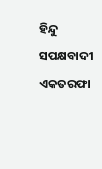ହିନ୍ଦୁ ସପକ୍ଷବାଦୀ ଏକତରଫା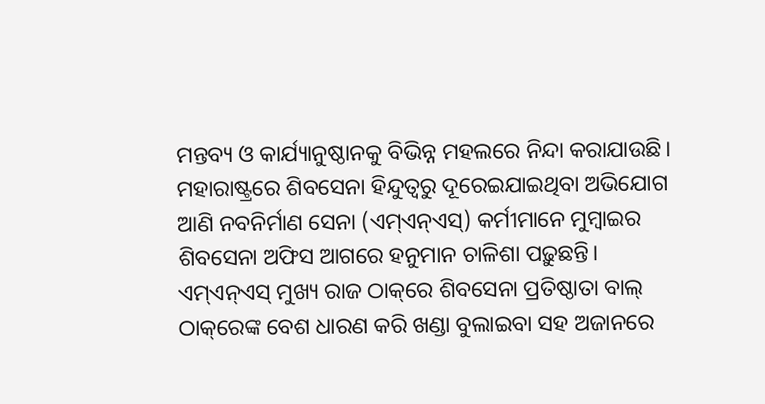ମନ୍ତବ୍ୟ ଓ କାର୍ଯ୍ୟାନୁଷ୍ଠାନକୁ ବିଭିନ୍ନ ମହଲରେ ନିନ୍ଦା କରାଯାଉଛି।
ମହାରାଷ୍ଟ୍ରରେ ଶିବସେନା ହିନ୍ଦୁତ୍ୱରୁ ଦୂରେଇଯାଇଥିବା ଅଭିଯୋଗ ଆଣି ନବନିର୍ମାଣ ସେନା (ଏମ୍‌ଏନ୍‌ଏସ୍‌) କର୍ମୀମାନେ ମୁମ୍ବାଇର ଶିବସେନା ଅଫିସ ଆଗରେ ହନୁମାନ ଚାଳିଶା ପଢ଼ୁଛନ୍ତି। ଏମ୍‌ଏନ୍‌ଏସ୍‌ ମୁଖ୍ୟ ରାଜ ଠାକ୍‌ରେ ଶିବସେନା ପ୍ରତିଷ୍ଠାତା ବାଲ୍‌ ଠାକ୍‌ରେଙ୍କ ବେଶ ଧାରଣ କରି ଖଣ୍ଡା ବୁଲାଇବା ସହ ଅଜାନରେ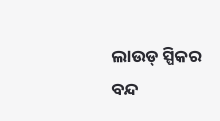ଲାଉଡ୍‌ ସ୍ପିକର ବନ୍ଦ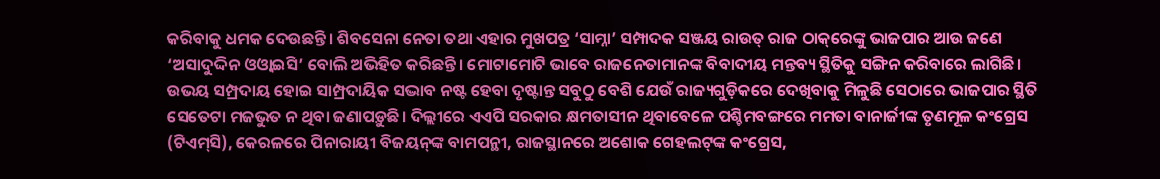କରିବାକୁ ଧମକ ଦେଉଛନ୍ତି। ଶିବସେନା ନେତା ତଥା ଏହାର ମୁଖପତ୍ର ‘ସାମ୍ନା’ ସମ୍ପାଦକ ସଞ୍ଜୟ ରାଉତ୍‌ ରାଜ ଠାକ୍‌ରେଙ୍କୁ ଭାଜପାର ଆଉ ଜଣେ ‘ଅସାଦୁଦ୍ଦିନ ଓଓ୍ବାଇସି’ ବୋଲି ଅଭିହିତ କରିଛନ୍ତି। ମୋଟାମୋଟି ଭାବେ ରାଜନେତାମାନଙ୍କ ବିବାଦୀୟ ମନ୍ତବ୍ୟ ସ୍ଥିତିକୁ ସଙ୍ଗିନ କରିବାରେ ଲାଗିଛି। ଉଭୟ ସମ୍ପ୍ରଦାୟ ହୋଇ ସାମ୍ପ୍ରଦାୟିକ ସଦ୍ଭାବ ନଷ୍ଟ ହେବା ଦୃଷ୍ଟାନ୍ତ ସବୁଠୁ ବେଶି ଯେଉଁ ରାଜ୍ୟଗୁଡ଼ିକରେ ଦେଖିବାକୁ ମିଳୁଛି ସେଠାରେ ଭାଜପାର ସ୍ଥିତି ସେତେଟା ମଜଭୁତ ନ ଥିବା ଜଣାପଡ଼ୁଛି। ଦିଲ୍ଲୀରେ ଏଏପି ସରକାର କ୍ଷମତାସୀନ ଥିବାବେଳେ ପଶ୍ଚିମବଙ୍ଗରେ ମମତା ବାନାର୍ଜୀଙ୍କ ତୃଣମୂଳ କଂଗ୍ରେସ (ଟିଏମ୍‌ସି), କେରଳରେ ପିନାରାୟୀ ବିଜୟନ୍‌ଙ୍କ ବାମପନ୍ଥୀ, ରାଜସ୍ଥାନରେ ଅଶୋକ ଗେହଲଟ୍‌ଙ୍କ କଂଗ୍ରେସ,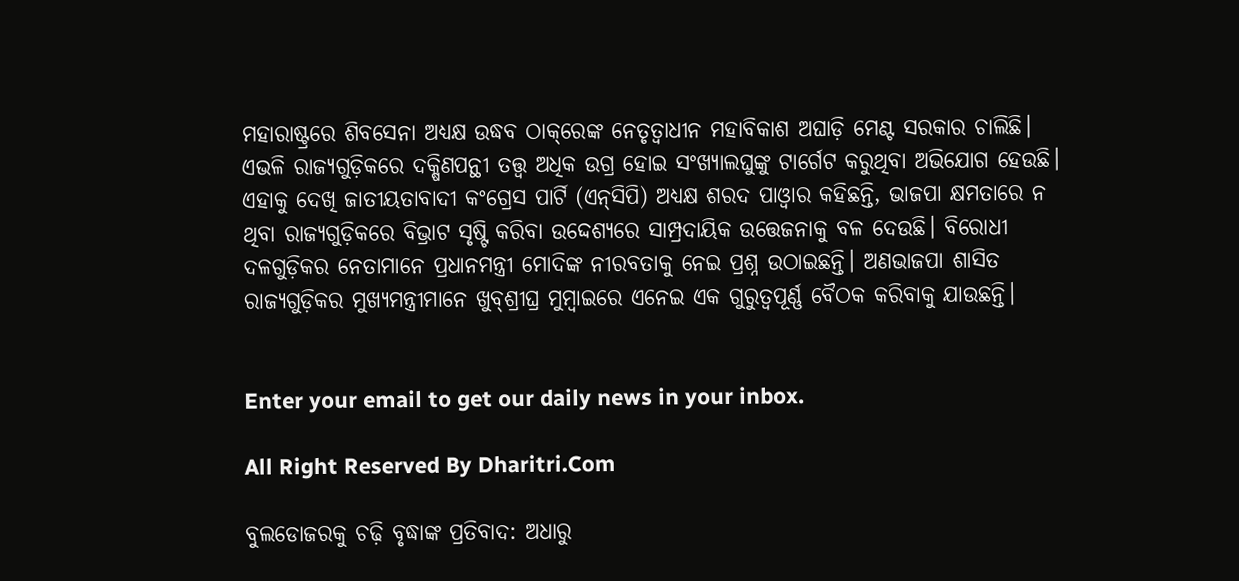ମହାରାଷ୍ଟ୍ରରେ ଶିବସେନା ଅଧ୍ୟକ୍ଷ ଉଦ୍ଧବ ଠାକ୍‌ରେଙ୍କ ନେତୃତ୍ୱାଧୀନ ମହାବିକାଶ ଅଘାଡ଼ି ମେଣ୍ଟ ସରକାର ଚାଲିଛି। ଏଭଳି ରାଜ୍ୟଗୁଡ଼ିକରେ ଦକ୍ଷିଣପନ୍ଥୀ ତତ୍ତ୍ୱ ଅଧିକ ଉଗ୍ର ହୋଇ ସଂଖ୍ୟାଲଘୁଙ୍କୁ ଟାର୍ଗେଟ କରୁଥିବା ଅଭିଯୋଗ ହେଉଛି। ଏହାକୁ ଦେଖି ଜାତୀୟତାବାଦୀ କଂଗ୍ରେସ ପାର୍ଟି (ଏନ୍‌ସିପି) ଅଧ୍ୟକ୍ଷ ଶରଦ ପାଓ୍ବାର କହିଛନ୍ତି, ଭାଜପା କ୍ଷମତାରେ ନ ଥିବା ରାଜ୍ୟଗୁଡ଼ିକରେ ବିଭ୍ରାଟ ସୃଷ୍ଟି କରିବା ଉଦ୍ଦେଶ୍ୟରେ ସାମ୍ପ୍ରଦାୟିକ ଉତ୍ତେଜନାକୁ ବଳ ଦେଉଛି। ବିରୋଧୀ ଦଳଗୁଡ଼ିକର ନେତାମାନେ ପ୍ରଧାନମନ୍ତ୍ରୀ ମୋଦିଙ୍କ ନୀରବତାକୁ ନେଇ ପ୍ରଶ୍ନ ଉଠାଇଛନ୍ତି। ଅଣଭାଜପା ଶାସିତ ରାଜ୍ୟଗୁଡ଼ିକର ମୁଖ୍ୟମନ୍ତ୍ରୀମାନେ ଖୁବ୍‌ଶ୍ରୀଘ୍ର ମୁମ୍ବାଇରେ ଏନେଇ ଏକ ଗୁରୁତ୍ୱପୂର୍ଣ୍ଣ ବୈଠକ କରିବାକୁ ଯାଉଛନ୍ତି।


Enter your email to get our daily news in your inbox.

All Right Reserved By Dharitri.Com

ବୁଲଡୋଜରକୁ ଚଢ଼ି ବୃଦ୍ଧାଙ୍କ ପ୍ରତିବାଦ: ଅଧାରୁ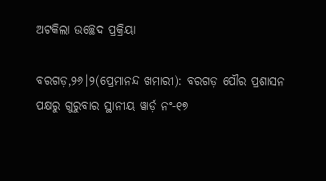ଅଟକିଲା ଉଚ୍ଛେଦ ପ୍ରକ୍ରିୟା

ବରଗଡ଼,୨୬।୨(ପ୍ରେମାନନ୍ଦ ଖମାରୀ): ବରଗଡ଼ ପୌର ପ୍ରଶାସନ ପକ୍ଷରୁ ଗୁରୁବାର ସ୍ଥାନୀୟ ୱାର୍ଡ଼ ନଂ-୧୭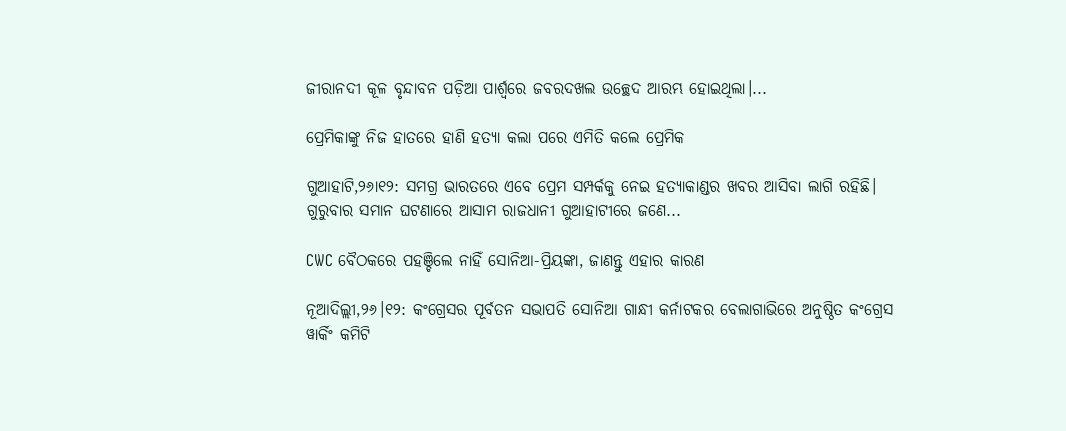ଜୀରାନଦୀ କୂଳ ବୃନ୍ଦାବନ ପଡ଼ିଆ ପାର୍ଶ୍ୱରେ ଜବରଦଖଲ ଉଚ୍ଛେଦ ଆରମ୍ଭ ହୋଇଥିଲା।...

ପ୍ରେମିକାଙ୍କୁ ନିଜ ହାତରେ ହାଣି ହତ୍ୟା କଲା ପରେ ଏମିତି କଲେ ପ୍ରେମିକ

ଗୁଆହାଟି,୨୬ା୧୨: ସମଗ୍ର ଭାରତରେ ଏବେ ପ୍ରେମ ସମ୍ପର୍କକୁ ନେଇ ହତ୍ୟାକାଣ୍ଡର ଖବର ଆସିବା ଲାଗି ରହିଛି। ଗୁରୁବାର ସମାନ ଘଟଣାରେ ଆସାମ ରାଜଧାନୀ ଗୁଆହାଟୀରେ ଜଣେ...

CWC ବୈଠକରେ ପହଞ୍ଚିଲେ ନାହିଁ ସୋନିଆ-ପ୍ରିୟଙ୍କା, ଜାଣନ୍ତୁ ଏହାର କାରଣ

ନୂଆଦିଲ୍ଲୀ,୨୬।୧୨: କଂଗ୍ରେସର ପୂର୍ବତନ ସଭାପତି ସୋନିଆ ଗାନ୍ଧୀ କର୍ନାଟକର ବେଲାଗାଭିରେ ଅନୁଷ୍ଠିତ କଂଗ୍ରେସ ୱାର୍କିଂ କମିଟି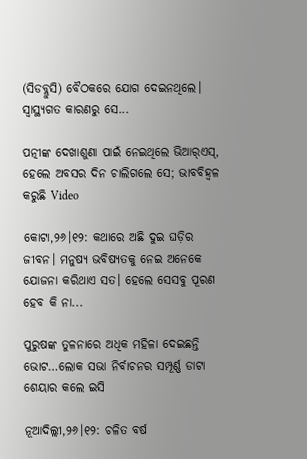(ସିଡବ୍ଲୁସି) ବୈଠକରେ ଯୋଗ ଦେଇନଥିଲେ। ସ୍ବାସ୍ଥ୍ୟଗତ କାରଣରୁ ସେ...

ପତ୍ନୀଙ୍କ ଦେଖାଶୁଣା ପାଇଁ ନେଇଥିଲେ ଭିଆର୍‌ଏସ୍‌, ହେଲେ ଅବସର ଦିନ ଚାଲିଗଲେ ସେ; ଭାବବିହ୍ବଳ କରୁଛି Video

କୋଟା,୨୬।୧୨: କଥାରେ ଅଛି ଦୁଇ ଘଡ଼ିର ଜୀବନ। ମନୁଷ୍ୟ ଭବିଷ୍ୟତକୁ ନେଇ ଅନେକେ ଯୋଜନା କରିଥାଏ ସତ। ହେଲେ ସେସବୁ ପୂରଣ ହେବ କି ନା...

ପୁରୁଷଙ୍କ ତୁଳନାରେ ଅଧିକ ମହିଳା ଦେଇଛନ୍ତି ଭୋଟ…ଲୋକ ସଭା ନିର୍ବାଚନର ସମ୍ପୂର୍ଣ୍ଣ ଡାଟା ଶେୟାର କଲେ ଇସି

ନୂଆଦିଲ୍ଲୀ,୨୬।୧୨: ଚଳିତ ବର୍ଷ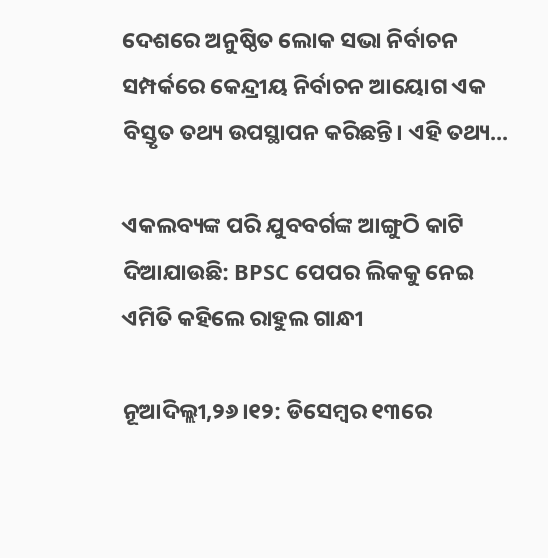ଦେଶରେ ଅନୁଷ୍ଠିତ ଲୋକ ସଭା ନିର୍ବାଚନ ସମ୍ପର୍କରେ କେନ୍ଦ୍ରୀୟ ନିର୍ବାଚନ ଆୟୋଗ ଏକ ବିସ୍ତୃତ ତଥ୍ୟ ଉପସ୍ଥାପନ କରିଛନ୍ତି। ଏହି ତଥ୍ୟ...

ଏକଲବ୍ୟଙ୍କ ପରି ଯୁବବର୍ଗଙ୍କ ଆଙ୍ଗୁଠି କାଟି ଦିଆଯାଉଛି: BPSC ପେପର ଲିକକୁ ନେଇ ଏମିତି କହିଲେ ରାହୁଲ ଗାନ୍ଧୀ

ନୂଆଦିଲ୍ଲୀ,୨୬।୧୨: ଡିସେମ୍ବର ୧୩ରେ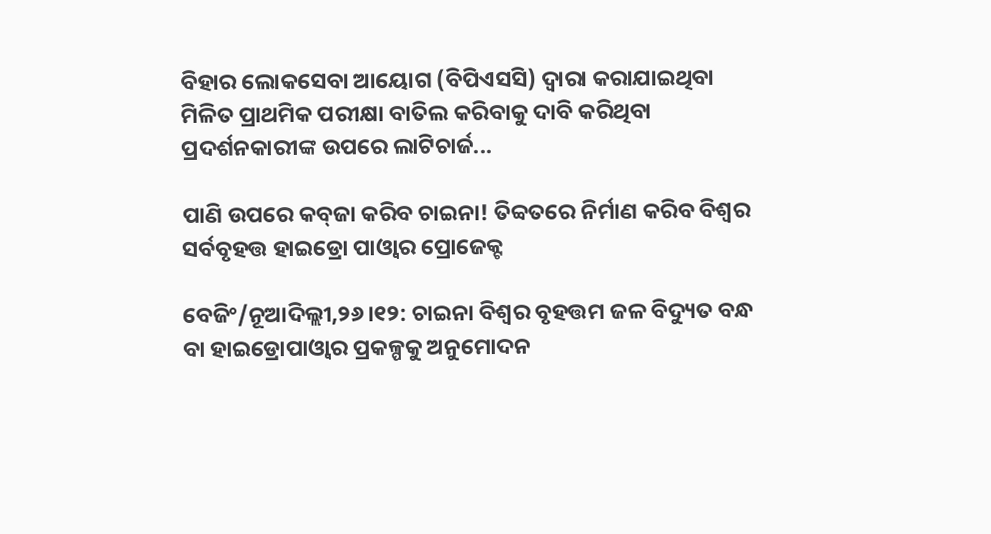ବିହାର ଲୋକସେବା ଆୟୋଗ (ବିପିଏସସି) ଦ୍ୱାରା କରାଯାଇଥିବା ମିଳିତ ପ୍ରାଥମିକ ପରୀକ୍ଷା ବାତିଲ କରିବାକୁ ଦାବି କରିଥିବା ପ୍ରଦର୍ଶନକାରୀଙ୍କ ଉପରେ ଲାଟିଚାର୍ଜ...

ପାଣି ଉପରେ କବ୍‌ଜା କରିବ ଚାଇନା! ତିବ୍ବତରେ ନିର୍ମାଣ କରିବ ବିଶ୍ୱର ସର୍ବବୃହତ୍ତ ହାଇଡ୍ରୋ ପାଓ୍ବାର ପ୍ରୋଜେକ୍ଟ

ବେଜିଂ/ନୂଆଦିଲ୍ଲୀ,୨୬।୧୨: ଚାଇନା ବିଶ୍ୱର ବୃହତ୍ତମ ଜଳ ବିଦ୍ୟୁତ ବନ୍ଧ ବା ହାଇଡ୍ରୋପାଓ୍ବାର ପ୍ରକଳ୍ପକୁ ଅନୁମୋଦନ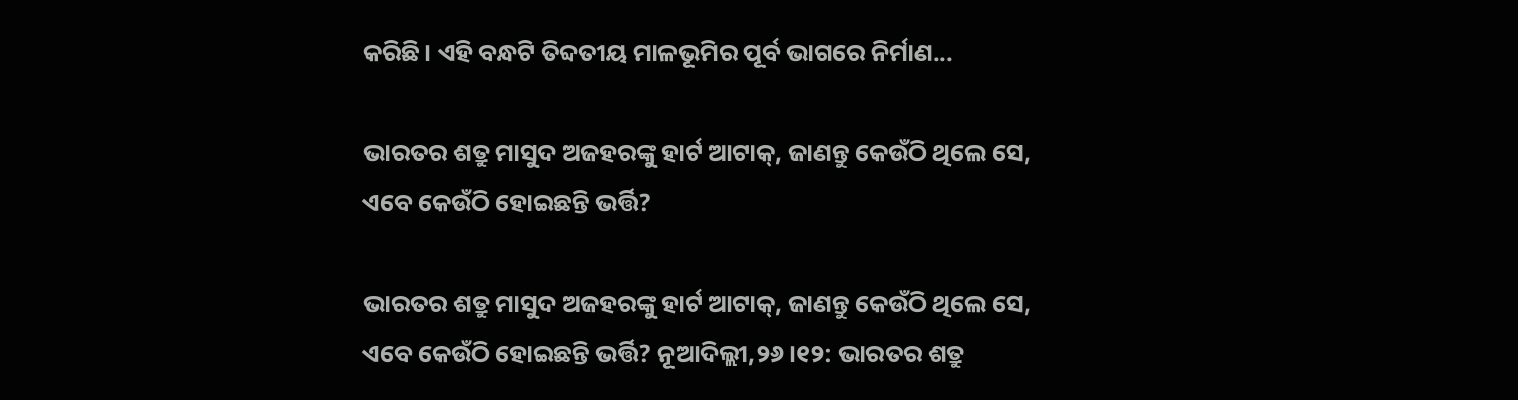କରିଛି। ଏହି ବନ୍ଧଟି ତିବ୍ଦତୀୟ ମାଳଭୂମିର ପୂର୍ବ ଭାଗରେ ନିର୍ମାଣ...

ଭାରତର ଶତ୍ରୁ ମାସୁଦ ଅଜହରଙ୍କୁ ହାର୍ଟ ଆଟାକ୍‌, ଜାଣନ୍ତୁ କେଉଁଠି ଥିଲେ ସେ, ଏବେ କେଉଁଠି ହୋଇଛନ୍ତି ଭର୍ତ୍ତି?

ଭାରତର ଶତ୍ରୁ ମାସୁଦ ଅଜହରଙ୍କୁ ହାର୍ଟ ଆଟାକ୍‌, ଜାଣନ୍ତୁ କେଉଁଠି ଥିଲେ ସେ, ଏବେ କେଉଁଠି ହୋଇଛନ୍ତି ଭର୍ତ୍ତି? ନୂଆଦିଲ୍ଲୀ,୨୬।୧୨: ଭାରତର ଶତ୍ରୁ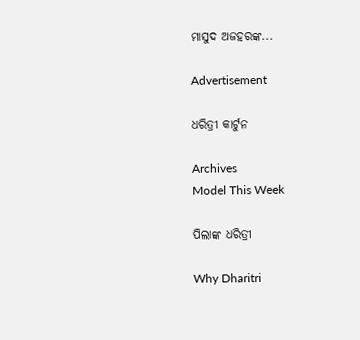ମାସୁଦ ଅଜହରଙ୍କ...

Advertisement

ଧରିତ୍ରୀ କାର୍ଟୁନ

Archives
Model This Week

ପିଲାଙ୍କ ଧରିତ୍ରୀ

Why Dharitri